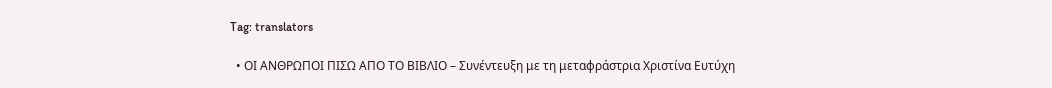Tag: translators

  • ΟΙ ΑΝΘΡΩΠΟΙ ΠΙΣΩ ΑΠΟ ΤΟ ΒΙΒΛΙΟ – Συνέντευξη με τη μεταφράστρια Χριστίνα Ευτύχη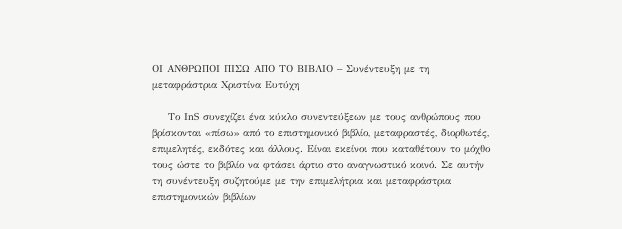ΟΙ ΑΝΘΡΩΠΟΙ ΠΙΣΩ ΑΠΟ ΤΟ ΒΙΒΛΙΟ – Συνέντευξη με τη μεταφράστρια Χριστίνα Ευτύχη

    Το ΙnS συνεχίζει ένα κύκλο συνεντεύξεων με τους ανθρώπους που βρίσκονται «πίσω» από το επιστημονικό βιβλίο, μεταφραστές, διορθωτές, επιμελητές, εκδότες και άλλους. Είναι εκείνοι που καταθέτουν το μόχθο τους ώστε το βιβλίο να φτάσει άρτιο στο αναγνωστικό κοινό. Σε αυτήν τη συνέντευξη συζητούμε με την επιμελήτρια και μεταφράστρια επιστημονικών βιβλίων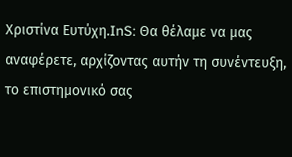Χριστίνα Ευτύχη.InS: Θα θέλαμε να μας αναφέρετε, αρχίζοντας αυτήν τη συνέντευξη, το επιστημονικό σας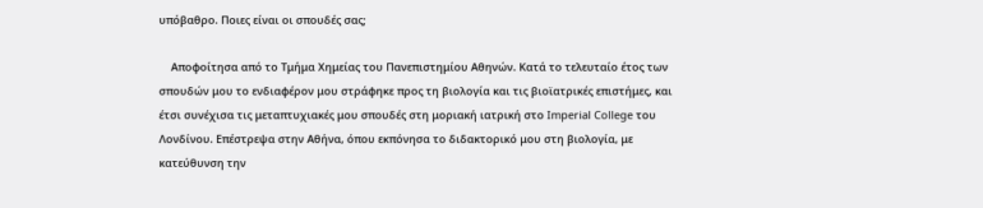υπόβαθρο. Ποιες είναι οι σπουδές σας;

    Αποφοίτησα από το Τμήμα Χημείας του Πανεπιστημίου Αθηνών. Κατά το τελευταίο έτος των σπουδών μου το ενδιαφέρον μου στράφηκε προς τη βιολογία και τις βιοϊατρικές επιστήμες, και έτσι συνέχισα τις μεταπτυχιακές μου σπουδές στη μοριακή ιατρική στο Imperial College του Λονδίνου. Επέστρεψα στην Αθήνα, όπου εκπόνησα το διδακτορικό μου στη βιολογία, με κατεύθυνση την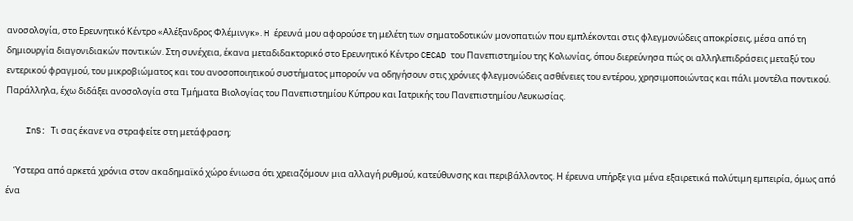ανοσολογία, στο Ερευνητικό Κέντρο «Αλέξανδρος Φλέμινγκ». H έρευνά μου αφορούσε τη μελέτη των σηματοδοτικών μονοπατιών που εμπλέκονται στις φλεγμονώδεις αποκρίσεις, μέσα από τη δημιουργία διαγονιδιακών ποντικών. Στη συνέχεια, έκανα μεταδιδακτορικό στο Ερευνητικό Κέντρο CECAD του Πανεπιστημίου της Κολωνίας, όπου διερεύνησα πώς οι αλληλεπιδράσεις μεταξύ του εντερικού φραγμού, του μικροβιώματος και του ανοσοποιητικού συστήματος μπορούν να οδηγήσουν στις χρόνιες φλεγμονώδεις ασθένειες του εντέρου, χρησιμοποιώντας και πάλι μοντέλα ποντικού. Παράλληλα, έχω διδάξει ανοσολογία στα Τμήματα Βιολογίας του Πανεπιστημίου Κύπρου και Ιατρικής του Πανεπιστημίου Λευκωσίας.

    InS: Τι σας έκανε να στραφείτε στη μετάφραση;

    Ύστερα από αρκετά χρόνια στον ακαδημαϊκό χώρο ένιωσα ότι χρειαζόμουν μια αλλαγή ρυθμού, κατεύθυνσης και περιβάλλοντος. Η έρευνα υπήρξε για μένα εξαιρετικά πολύτιμη εμπειρία, όμως από ένα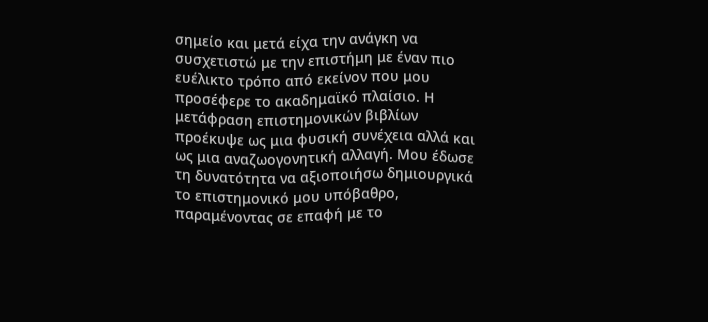σημείο και μετά είχα την ανάγκη να συσχετιστώ με την επιστήμη με έναν πιο ευέλικτο τρόπο από εκείνον που μου προσέφερε το ακαδημαϊκό πλαίσιο. Η μετάφραση επιστημονικών βιβλίων προέκυψε ως μια φυσική συνέχεια αλλά και ως μια αναζωογονητική αλλαγή. Μου έδωσε τη δυνατότητα να αξιοποιήσω δημιουργικά το επιστημονικό μου υπόβαθρο, παραμένοντας σε επαφή με το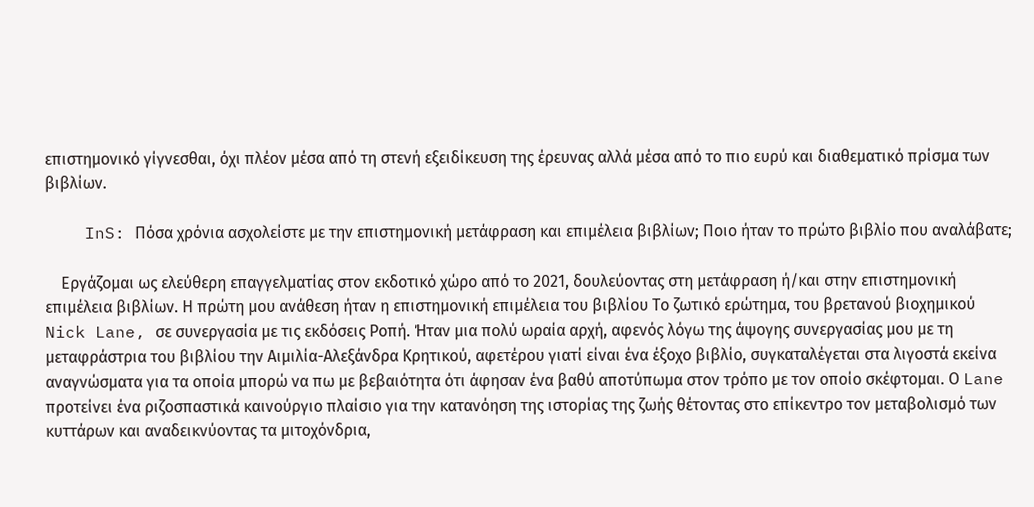επιστημονικό γίγνεσθαι, όχι πλέον μέσα από τη στενή εξειδίκευση της έρευνας αλλά μέσα από το πιο ευρύ και διαθεματικό πρίσμα των βιβλίων.

    InS: Πόσα χρόνια ασχολείστε με την επιστημονική μετάφραση και επιμέλεια βιβλίων; Ποιο ήταν το πρώτο βιβλίο που αναλάβατε;

    Εργάζομαι ως ελεύθερη επαγγελματίας στον εκδοτικό χώρο από το 2021, δουλεύοντας στη μετάφραση ή/και στην επιστημονική επιμέλεια βιβλίων. Η πρώτη μου ανάθεση ήταν η επιστημονική επιμέλεια του βιβλίου Το ζωτικό ερώτημα, του βρετανού βιοχημικού Nick Lane, σε συνεργασία με τις εκδόσεις Ροπή. Ήταν μια πολύ ωραία αρχή, αφενός λόγω της άψογης συνεργασίας μου με τη μεταφράστρια του βιβλίου την Αιμιλία-Αλεξάνδρα Κρητικού, αφετέρου γιατί είναι ένα έξοχο βιβλίο, συγκαταλέγεται στα λιγοστά εκείνα αναγνώσματα για τα οποία μπορώ να πω με βεβαιότητα ότι άφησαν ένα βαθύ αποτύπωμα στον τρόπο με τον οποίο σκέφτομαι. Ο Lane προτείνει ένα ριζοσπαστικά καινούργιο πλαίσιο για την κατανόηση της ιστορίας της ζωής θέτοντας στο επίκεντρο τον μεταβολισμό των κυττάρων και αναδεικνύοντας τα μιτοχόνδρια,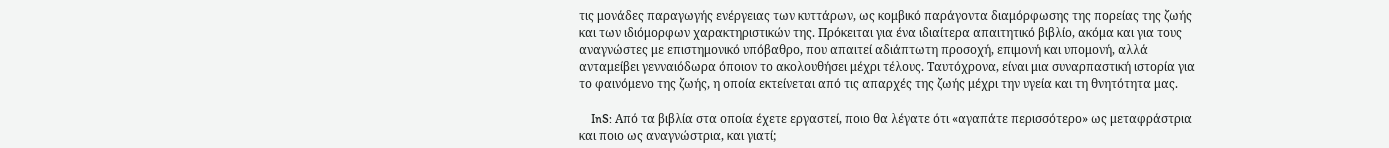τις μονάδες παραγωγής ενέργειας των κυττάρων, ως κομβικό παράγοντα διαμόρφωσης της πορείας της ζωής και των ιδιόμορφων χαρακτηριστικών της. Πρόκειται για ένα ιδιαίτερα απαιτητικό βιβλίο, ακόμα και για τους αναγνώστες με επιστημονικό υπόβαθρο, που απαιτεί αδιάπτωτη προσοχή, επιμονή και υπομονή, αλλά ανταμείβει γενναιόδωρα όποιον το ακολουθήσει μέχρι τέλους. Ταυτόχρονα, είναι μια συναρπαστική ιστορία για το φαινόμενο της ζωής, η οποία εκτείνεται από τις απαρχές της ζωής μέχρι την υγεία και τη θνητότητα μας.

    InS: Από τα βιβλία στα οποία έχετε εργαστεί, ποιο θα λέγατε ότι «αγαπάτε περισσότερο» ως μεταφράστρια και ποιο ως αναγνώστρια, και γιατί;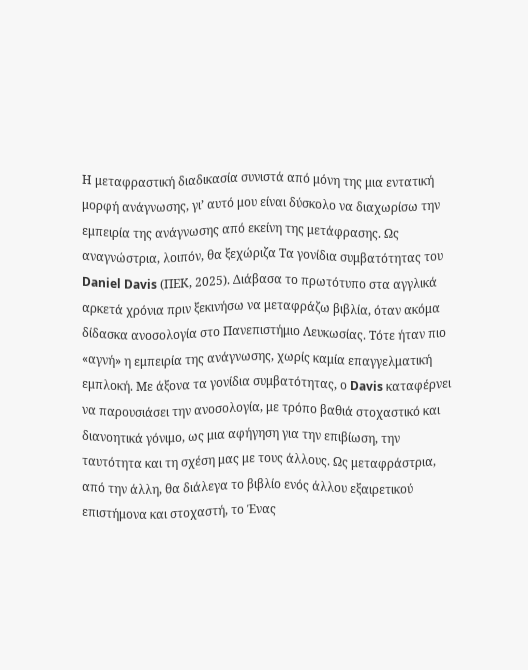Η μεταφραστική διαδικασία συνιστά από μόνη της μια εντατική μορφή ανάγνωσης, γι’ αυτό μου είναι δύσκολο να διαχωρίσω την εμπειρία της ανάγνωσης από εκείνη της μετάφρασης. Ως αναγνώστρια, λοιπόν, θα ξεχώριζα Τα γονίδια συμβατότητας του Daniel Davis (ΠΕΚ, 2025). Διάβασα το πρωτότυπο στα αγγλικά αρκετά χρόνια πριν ξεκινήσω να μεταφράζω βιβλία, όταν ακόμα δίδασκα ανοσολογία στο Πανεπιστήμιο Λευκωσίας. Τότε ήταν πιο «αγνή» η εμπειρία της ανάγνωσης, χωρίς καμία επαγγελματική εμπλοκή. Με άξονα τα γονίδια συμβατότητας, ο Davis καταφέρνει να παρουσιάσει την ανοσολογία, με τρόπο βαθιά στοχαστικό και διανοητικά γόνιμο, ως μια αφήγηση για την επιβίωση, την ταυτότητα και τη σχέση μας με τους άλλους. Ως μεταφράστρια, από την άλλη, θα διάλεγα το βιβλίο ενός άλλου εξαιρετικού επιστήμονα και στοχαστή, το Ένας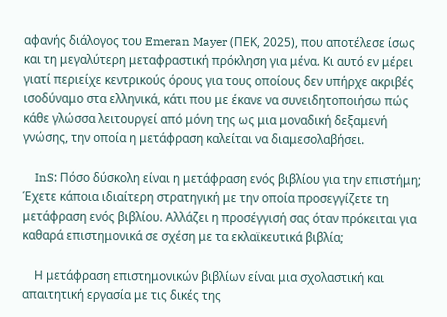αφανής διάλογος του Emeran Mayer (ΠΕΚ, 2025), που αποτέλεσε ίσως και τη μεγαλύτερη μεταφραστική πρόκληση για μένα. Κι αυτό εν μέρει γιατί περιείχε κεντρικούς όρους για τους οποίους δεν υπήρχε ακριβές ισοδύναμο στα ελληνικά, κάτι που με έκανε να συνειδητοποιήσω πώς κάθε γλώσσα λειτουργεί από μόνη της ως μια μοναδική δεξαμενή γνώσης, την οποία η μετάφραση καλείται να διαμεσολαβήσει.

    InS: Πόσο δύσκολη είναι η μετάφραση ενός βιβλίου για την επιστήμη; Έχετε κάποια ιδιαίτερη στρατηγική με την οποία προσεγγίζετε τη μετάφραση ενός βιβλίου. Αλλάζει η προσέγγισή σας όταν πρόκειται για καθαρά επιστημονικά σε σχέση με τα εκλαϊκευτικά βιβλία;

    Η μετάφραση επιστημονικών βιβλίων είναι μια σχολαστική και απαιτητική εργασία με τις δικές της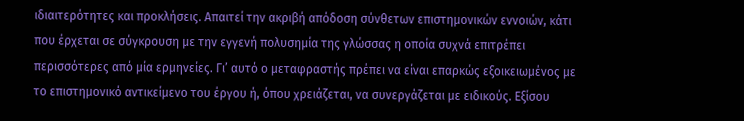ιδιαιτερότητες και προκλήσεις. Απαιτεί την ακριβή απόδοση σύνθετων επιστημονικών εννοιών, κάτι που έρχεται σε σύγκρουση με την εγγενή πολυσημία της γλώσσας η οποία συχνά επιτρέπει περισσότερες από μία ερμηνείες. Γι’ αυτό ο μεταφραστής πρέπει να είναι επαρκώς εξοικειωμένος με το επιστημονικό αντικείμενο του έργου ή, όπου χρειάζεται, να συνεργάζεται με ειδικούς. Εξίσου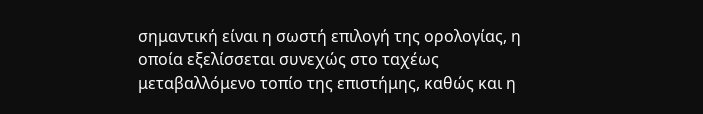σημαντική είναι η σωστή επιλογή της ορολογίας, η οποία εξελίσσεται συνεχώς στο ταχέως μεταβαλλόμενο τοπίο της επιστήμης, καθώς και η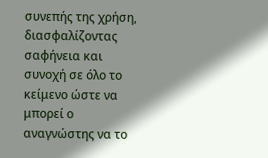συνεπής της χρήση, διασφαλίζοντας σαφήνεια και συνοχή σε όλο το κείμενο ώστε να μπορεί ο αναγνώστης να το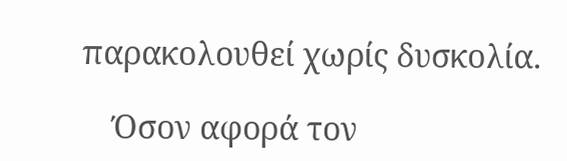παρακολουθεί χωρίς δυσκολία.

    Όσον αφορά τον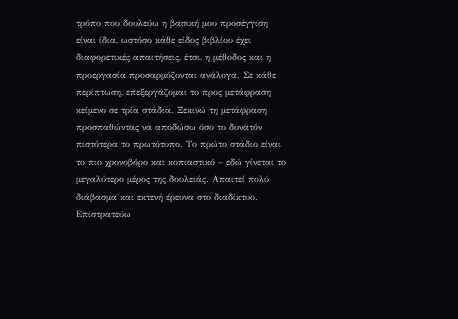τρόπο που δουλεύω η βασική μου προσέγγιση είναι ίδια, ωστόσο κάθε είδος βιβλίου έχει διαφορετικές απαιτήσεις, έτσι, η μέθοδος και η προεργασία προσαρμόζονται ανάλογα. Σε κάθε περίπτωση, επεξεργάζομαι το προς μετάφραση κείμενο σε τρία στάδια. Ξεκινώ τη μετάφραση προσπαθώντας να αποδώσω όσο το δυνατόν πιστότερα το πρωτότυπο. Το πρώτο στάδιο είναι το πιο χρονοβόρο και κοπιαστικό – εδώ γίνεται το μεγαλύτερο μέρος της δουλειάς. Απαιτεί πολύ διάβασμα και εκτενή έρευνα στο διαδίκτυο. Επιστρατεύω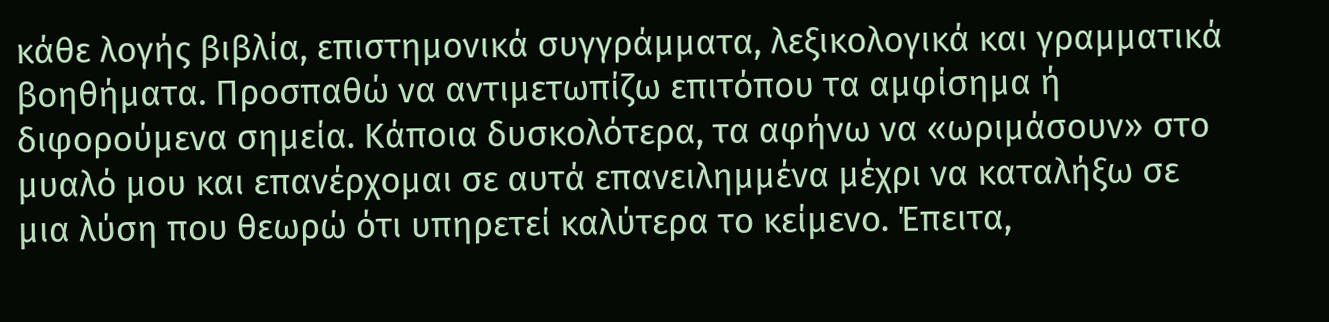κάθε λογής βιβλία, επιστημονικά συγγράμματα, λεξικολογικά και γραμματικά βοηθήματα. Προσπαθώ να αντιμετωπίζω επιτόπου τα αμφίσημα ή διφορούμενα σημεία. Κάποια δυσκολότερα, τα αφήνω να «ωριμάσουν» στο μυαλό μου και επανέρχομαι σε αυτά επανειλημμένα μέχρι να καταλήξω σε μια λύση που θεωρώ ότι υπηρετεί καλύτερα το κείμενο. Έπειτα,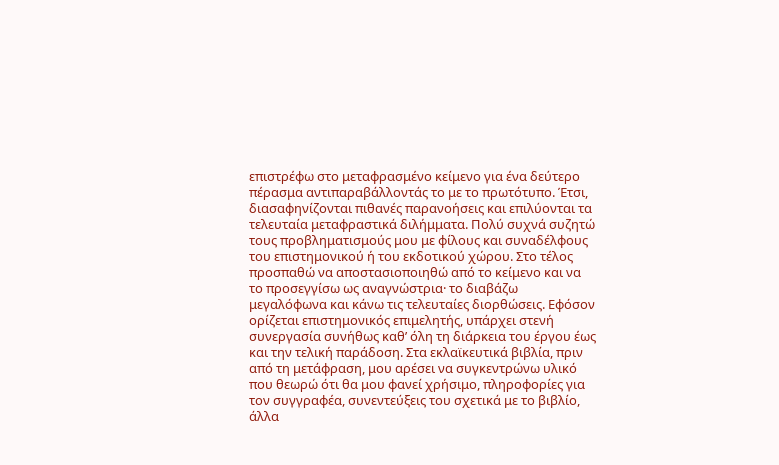επιστρέφω στο μεταφρασμένο κείμενο για ένα δεύτερο πέρασμα αντιπαραβάλλοντάς το με το πρωτότυπο. Έτσι, διασαφηνίζονται πιθανές παρανοήσεις και επιλύονται τα τελευταία μεταφραστικά διλήμματα. Πολύ συχνά συζητώ τους προβληματισμούς μου με φίλους και συναδέλφους του επιστημονικού ή του εκδοτικού χώρου. Στο τέλος προσπαθώ να αποστασιοποιηθώ από το κείμενο και να το προσεγγίσω ως αναγνώστρια· το διαβάζω μεγαλόφωνα και κάνω τις τελευταίες διορθώσεις. Εφόσον ορίζεται επιστημονικός επιμελητής, υπάρχει στενή συνεργασία συνήθως καθ’ όλη τη διάρκεια του έργου έως και την τελική παράδοση. Στα εκλαϊκευτικά βιβλία, πριν από τη μετάφραση, μου αρέσει να συγκεντρώνω υλικό που θεωρώ ότι θα μου φανεί χρήσιμο, πληροφορίες για τον συγγραφέα, συνεντεύξεις του σχετικά με το βιβλίο, άλλα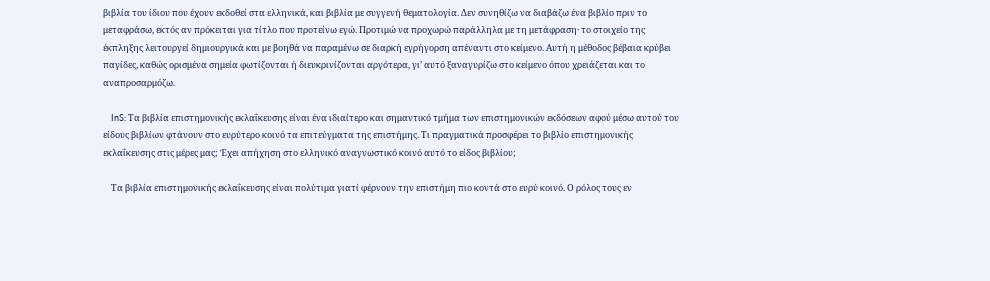βιβλία του ίδιου που έχουν εκδοθεί στα ελληνικά, και βιβλία με συγγενή θεματολογία. Δεν συνηθίζω να διαβάζω ένα βιβλίο πριν το μεταφράσω, εκτός αν πρόκειται για τίτλο που προτείνω εγώ. Προτιμώ να προχωρώ παράλληλα με τη μετάφραση· το στοιχείο της έκπληξης λειτουργεί δημιουργικά και με βοηθά να παραμένω σε διαρκή εγρήγορση απέναντι στο κείμενο. Αυτή η μέθοδος βέβαια κρύβει παγίδες, καθώς ορισμένα σημεία φωτίζονται ή διευκρινίζονται αργότερα, γι’ αυτό ξαναγυρίζω στο κείμενο όπου χρειάζεται και το αναπροσαρμόζω.

    InS: Τα βιβλία επιστημονικής εκλαΐκευσης είναι ένα ιδιαίτερο και σημαντικό τμήμα των επιστημονικών εκδόσεων αφού μέσω αυτού του είδους βιβλίων φτάνουν στο ευρύτερο κοινό τα επιτεύγματα της επιστήμης. Τι πραγματικά προσφέρει το βιβλίο επιστημονικής εκλαΐκευσης στις μέρες μας; Έχει απήχηση στο ελληνικό αναγνωστικό κοινό αυτό το είδος βιβλίου;

    Τα βιβλία επιστημονικής εκλαΐκευσης είναι πολύτιμα γιατί φέρνουν την επιστήμη πιο κοντά στο ευρύ κοινό. Ο ρόλος τους εν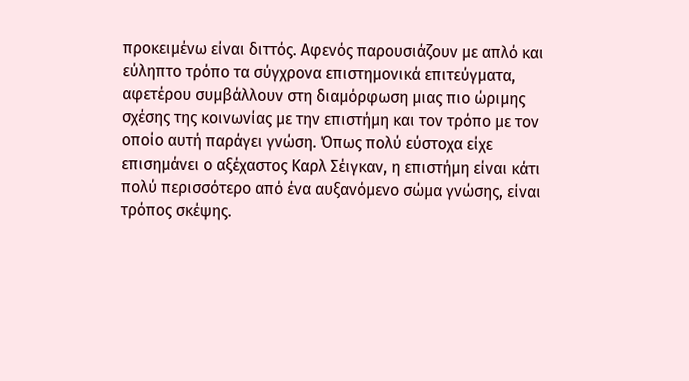προκειμένω είναι διττός. Αφενός παρουσιάζουν με απλό και εύληπτο τρόπο τα σύγχρονα επιστημονικά επιτεύγματα, αφετέρου συμβάλλουν στη διαμόρφωση μιας πιο ώριμης σχέσης της κοινωνίας με την επιστήμη και τον τρόπο με τον οποίο αυτή παράγει γνώση. Όπως πολύ εύστοχα είχε επισημάνει ο αξέχαστος Καρλ Σέιγκαν, η επιστήμη είναι κάτι πολύ περισσότερο από ένα αυξανόμενο σώμα γνώσης, είναι τρόπος σκέψης.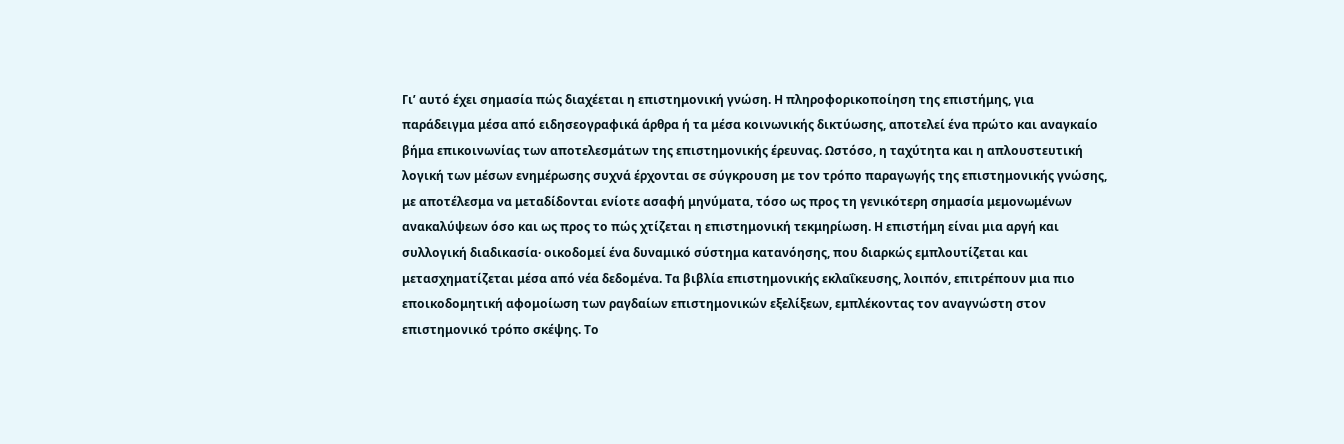Γι’ αυτό έχει σημασία πώς διαχέεται η επιστημονική γνώση. Η πληροφορικοποίηση της επιστήμης, για παράδειγμα μέσα από ειδησεογραφικά άρθρα ή τα μέσα κοινωνικής δικτύωσης, αποτελεί ένα πρώτο και αναγκαίο βήμα επικοινωνίας των αποτελεσμάτων της επιστημονικής έρευνας. Ωστόσο, η ταχύτητα και η απλουστευτική λογική των μέσων ενημέρωσης συχνά έρχονται σε σύγκρουση με τον τρόπο παραγωγής της επιστημονικής γνώσης, με αποτέλεσμα να μεταδίδονται ενίοτε ασαφή μηνύματα, τόσο ως προς τη γενικότερη σημασία μεμονωμένων ανακαλύψεων όσο και ως προς το πώς χτίζεται η επιστημονική τεκμηρίωση. Η επιστήμη είναι μια αργή και συλλογική διαδικασία· οικοδομεί ένα δυναμικό σύστημα κατανόησης, που διαρκώς εμπλουτίζεται και μετασχηματίζεται μέσα από νέα δεδομένα. Τα βιβλία επιστημονικής εκλαΐκευσης, λοιπόν, επιτρέπουν μια πιο εποικοδομητική αφομοίωση των ραγδαίων επιστημονικών εξελίξεων, εμπλέκοντας τον αναγνώστη στον επιστημονικό τρόπο σκέψης. Το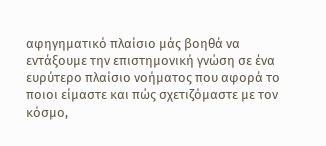αφηγηματικό πλαίσιο μάς βοηθά να εντάξουμε την επιστημονική γνώση σε ένα ευρύτερο πλαίσιο νοήματος που αφορά το ποιοι είμαστε και πώς σχετιζόμαστε με τον κόσμο,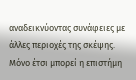αναδεικνύοντας συνάφειες με άλλες περιοχές της σκέψης. Μόνο έτσι μπορεί η επιστήμη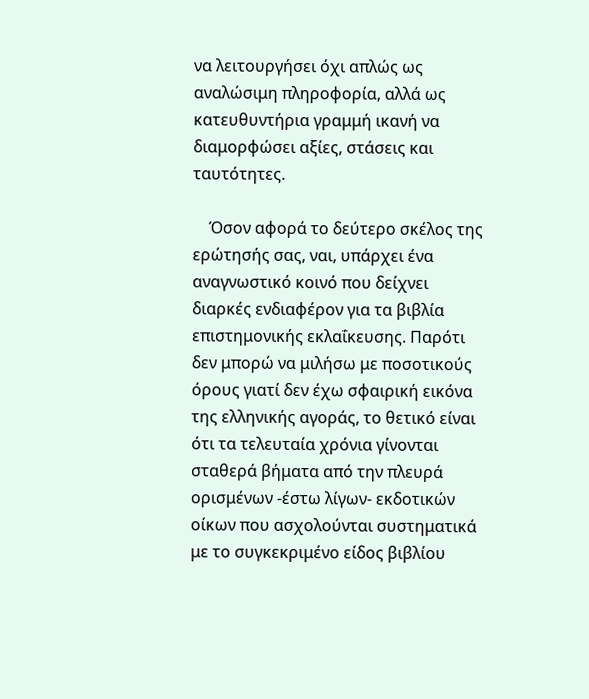να λειτουργήσει όχι απλώς ως αναλώσιμη πληροφορία, αλλά ως κατευθυντήρια γραμμή ικανή να διαμορφώσει αξίες, στάσεις και ταυτότητες.

    Όσον αφορά το δεύτερο σκέλος της ερώτησής σας, ναι, υπάρχει ένα αναγνωστικό κοινό που δείχνει διαρκές ενδιαφέρον για τα βιβλία επιστημονικής εκλαΐκευσης. Παρότι δεν μπορώ να μιλήσω με ποσοτικούς όρους γιατί δεν έχω σφαιρική εικόνα της ελληνικής αγοράς, το θετικό είναι ότι τα τελευταία χρόνια γίνονται σταθερά βήματα από την πλευρά ορισμένων -έστω λίγων- εκδοτικών οίκων που ασχολούνται συστηματικά με το συγκεκριμένο είδος βιβλίου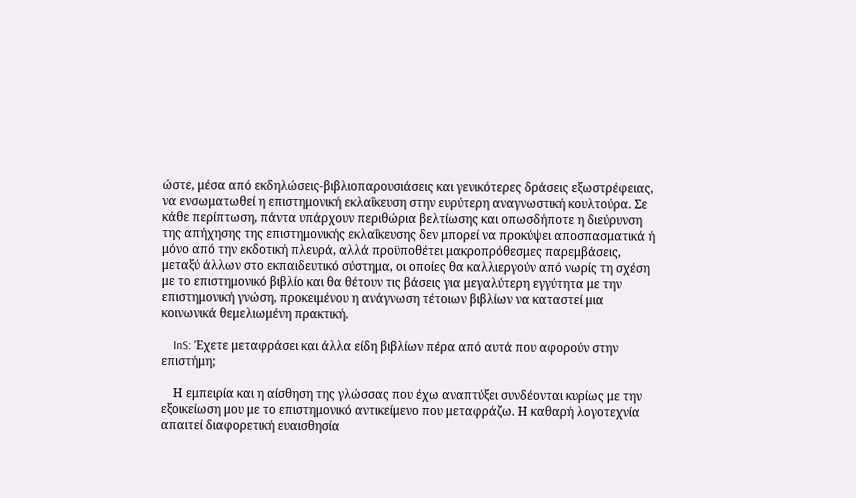ώστε, μέσα από εκδηλώσεις-βιβλιοπαρουσιάσεις και γενικότερες δράσεις εξωστρέφειας, να ενσωματωθεί η επιστημονική εκλαΐκευση στην ευρύτερη αναγνωστική κουλτούρα. Σε κάθε περίπτωση, πάντα υπάρχουν περιθώρια βελτίωσης και οπωσδήποτε η διεύρυνση της απήχησης της επιστημονικής εκλαΐκευσης δεν μπορεί να προκύψει αποσπασματικά ή μόνο από την εκδοτική πλευρά, αλλά προϋποθέτει μακροπρόθεσμες παρεμβάσεις, μεταξύ άλλων στο εκπαιδευτικό σύστημα, οι οποίες θα καλλιεργούν από νωρίς τη σχέση με το επιστημονικό βιβλίο και θα θέτουν τις βάσεις για μεγαλύτερη εγγύτητα με την επιστημονική γνώση, προκειμένου η ανάγνωση τέτοιων βιβλίων να καταστεί μια κοινωνικά θεμελιωμένη πρακτική.

    InS: Έχετε μεταφράσει και άλλα είδη βιβλίων πέρα από αυτά που αφορούν στην επιστήμη;

    Η εμπειρία και η αίσθηση της γλώσσας που έχω αναπτύξει συνδέονται κυρίως με την εξοικείωση μου με το επιστημονικό αντικείμενο που μεταφράζω. Η καθαρή λογοτεχνία απαιτεί διαφορετική ευαισθησία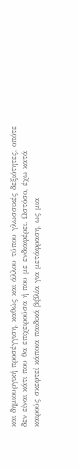και δημιουργική προσέγγιση, καθώς και άλλου τύπου γλωσσικές δεξιότητες, οπότε δεν είναι κάτι που θα επιχειρούσα ή που με ενδιαφέρει. Ωστόσο, έχω κατά καιρούς σκεφτεί κάποια παιδικά βιβλία για μετάφραση, ως μια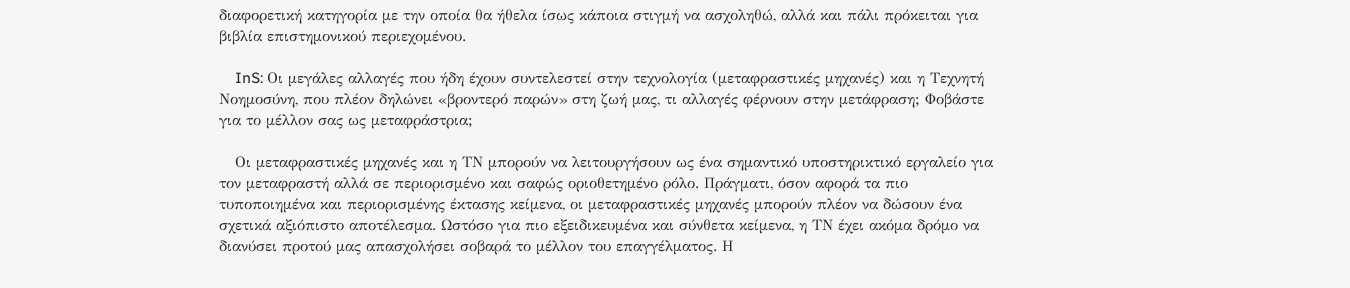διαφορετική κατηγορία με την οποία θα ήθελα ίσως κάποια στιγμή να ασχοληθώ, αλλά και πάλι πρόκειται για βιβλία επιστημονικού περιεχομένου.

    InS: Οι μεγάλες αλλαγές που ήδη έχουν συντελεστεί στην τεχνολογία (μεταφραστικές μηχανές) και η Τεχνητή Νοημοσύνη, που πλέον δηλώνει «βροντερό παρών» στη ζωή μας, τι αλλαγές φέρνουν στην μετάφραση; Φοβάστε για το μέλλον σας ως μεταφράστρια;

    Oι μεταφραστικές μηχανές και η ΤΝ μπορούν να λειτουργήσουν ως ένα σημαντικό υποστηρικτικό εργαλείο για τον μεταφραστή αλλά σε περιορισμένο και σαφώς οριοθετημένο ρόλο. Πράγματι, όσον αφορά τα πιο τυποποιημένα και περιορισμένης έκτασης κείμενα, οι μεταφραστικές μηχανές μπορούν πλέον να δώσουν ένα σχετικά αξιόπιστο αποτέλεσμα. Ωστόσο για πιο εξειδικευμένα και σύνθετα κείμενα, η ΤΝ έχει ακόμα δρόμο να διανύσει προτού μας απασχολήσει σοβαρά το μέλλον του επαγγέλματος. Η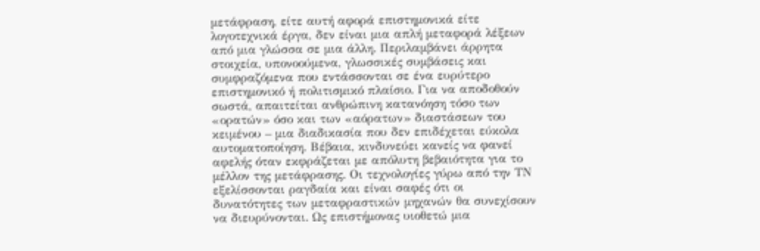μετάφραση, είτε αυτή αφορά επιστημονικά είτε λογοτεχνικά έργα, δεν είναι μια απλή μεταφορά λέξεων από μια γλώσσα σε μια άλλη. Περιλαμβάνει άρρητα στοιχεία, υπονοούμενα, γλωσσικές συμβάσεις και συμφραζόμενα που εντάσσονται σε ένα ευρύτερο επιστημονικό ή πολιτισμικό πλαίσιο. Για να αποδοθούν σωστά, απαιτείται ανθρώπινη κατανόηση τόσο των «ορατών» όσο και των «αόρατων» διαστάσεων του κειμένου – μια διαδικασία που δεν επιδέχεται εύκολα αυτοματοποίηση. Βέβαια, κινδυνεύει κανείς να φανεί αφελής όταν εκφράζεται με απόλυτη βεβαιότητα για το μέλλον της μετάφρασης. Οι τεχνολογίες γύρω από την ΤΝ εξελίσσονται ραγδαία και είναι σαφές ότι οι δυνατότητες των μεταφραστικών μηχανών θα συνεχίσουν να διευρύνονται. Ως επιστήμονας υιοθετώ μια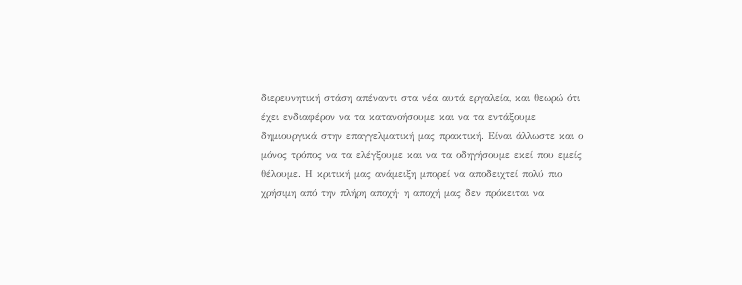διερευνητική στάση απέναντι στα νέα αυτά εργαλεία, και θεωρώ ότι έχει ενδιαφέρον να τα κατανοήσουμε και να τα εντάξουμε δημιουργικά στην επαγγελματική μας πρακτική. Είναι άλλωστε και ο μόνος τρόπος να τα ελέγξουμε και να τα οδηγήσουμε εκεί που εμείς θέλουμε. Η κριτική μας ανάμειξη μπορεί να αποδειχτεί πολύ πιο χρήσιμη από την πλήρη αποχή· η αποχή μας δεν πρόκειται να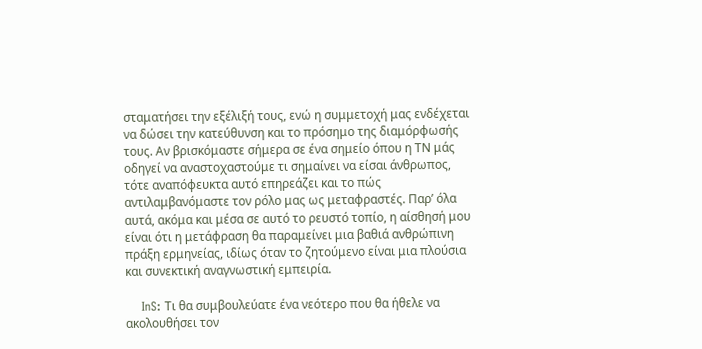σταματήσει την εξέλιξή τους, ενώ η συμμετοχή μας ενδέχεται να δώσει την κατεύθυνση και το πρόσημο της διαμόρφωσής τους. Αν βρισκόμαστε σήμερα σε ένα σημείο όπου η ΤΝ μάς οδηγεί να αναστοχαστούμε τι σημαίνει να είσαι άνθρωπος, τότε αναπόφευκτα αυτό επηρεάζει και το πώς αντιλαμβανόμαστε τον ρόλο μας ως μεταφραστές. Παρ’ όλα αυτά, ακόμα και μέσα σε αυτό το ρευστό τοπίο, η αίσθησή μου είναι ότι η μετάφραση θα παραμείνει μια βαθιά ανθρώπινη πράξη ερμηνείας, ιδίως όταν το ζητούμενο είναι μια πλούσια και συνεκτική αναγνωστική εμπειρία.

    InS: Τι θα συμβουλεύατε ένα νεότερο που θα ήθελε να ακολουθήσει τον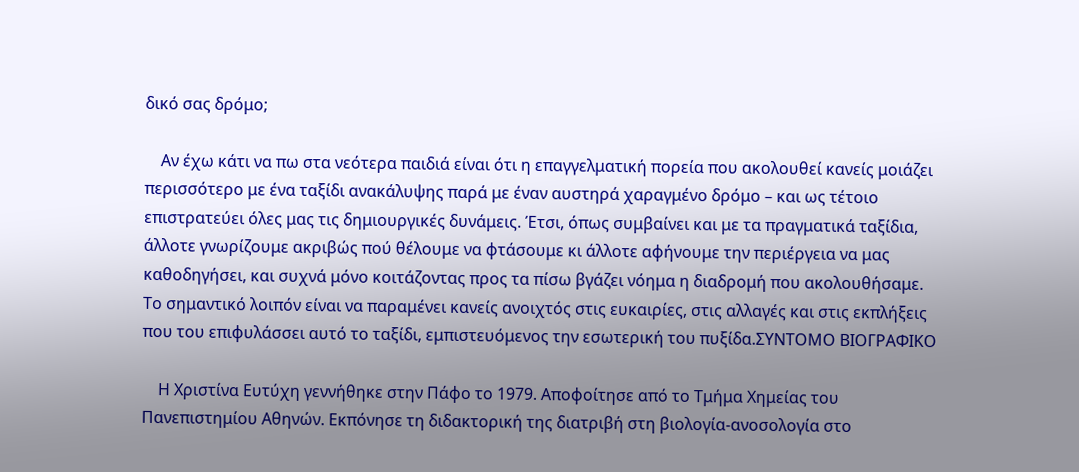δικό σας δρόμο;

    Αν έχω κάτι να πω στα νεότερα παιδιά είναι ότι η επαγγελματική πορεία που ακολουθεί κανείς μοιάζει περισσότερο με ένα ταξίδι ανακάλυψης παρά με έναν αυστηρά χαραγμένο δρόμο – και ως τέτοιο επιστρατεύει όλες μας τις δημιουργικές δυνάμεις. Έτσι, όπως συμβαίνει και με τα πραγματικά ταξίδια, άλλοτε γνωρίζουμε ακριβώς πού θέλουμε να φτάσουμε κι άλλοτε αφήνουμε την περιέργεια να μας καθοδηγήσει, και συχνά μόνο κοιτάζοντας προς τα πίσω βγάζει νόημα η διαδρομή που ακολουθήσαμε. Το σημαντικό λοιπόν είναι να παραμένει κανείς ανοιχτός στις ευκαιρίες, στις αλλαγές και στις εκπλήξεις που του επιφυλάσσει αυτό το ταξίδι, εμπιστευόμενος την εσωτερική του πυξίδα.ΣΥΝΤΟΜΟ ΒΙΟΓΡΑΦΙΚΟ

    Η Χριστίνα Ευτύχη γεννήθηκε στην Πάφο το 1979. Αποφοίτησε από το Τμήμα Χημείας του Πανεπιστημίου Αθηνών. Εκπόνησε τη διδακτορική της διατριβή στη βιολογία-ανοσολογία στο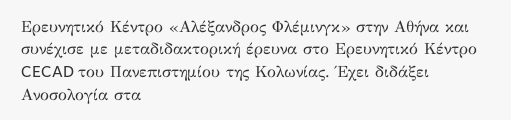Ερευνητικό Κέντρο «Αλέξανδρος Φλέμινγκ» στην Αθήνα και συνέχισε με μεταδιδακτορική έρευνα στο Ερευνητικό Κέντρο CECAD του Πανεπιστημίου της Κολωνίας. Έχει διδάξει Ανοσολογία στα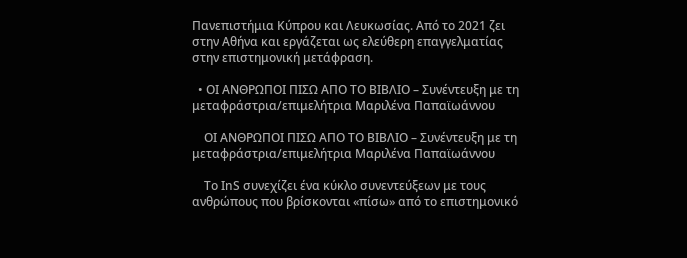Πανεπιστήμια Κύπρου και Λευκωσίας. Από το 2021 ζει στην Αθήνα και εργάζεται ως ελεύθερη επαγγελματίας στην επιστημονική μετάφραση.

  • ΟΙ ΑΝΘΡΩΠΟΙ ΠΙΣΩ ΑΠΟ ΤΟ ΒΙΒΛΙΟ – Συνέντευξη με τη μεταφράστρια/επιμελήτρια Μαριλένα Παπαϊωάννου

    ΟΙ ΑΝΘΡΩΠΟΙ ΠΙΣΩ ΑΠΟ ΤΟ ΒΙΒΛΙΟ – Συνέντευξη με τη μεταφράστρια/επιμελήτρια Μαριλένα Παπαϊωάννου

    Το ΙnS συνεχίζει ένα κύκλο συνεντεύξεων με τους ανθρώπους που βρίσκονται «πίσω» από το επιστημονικό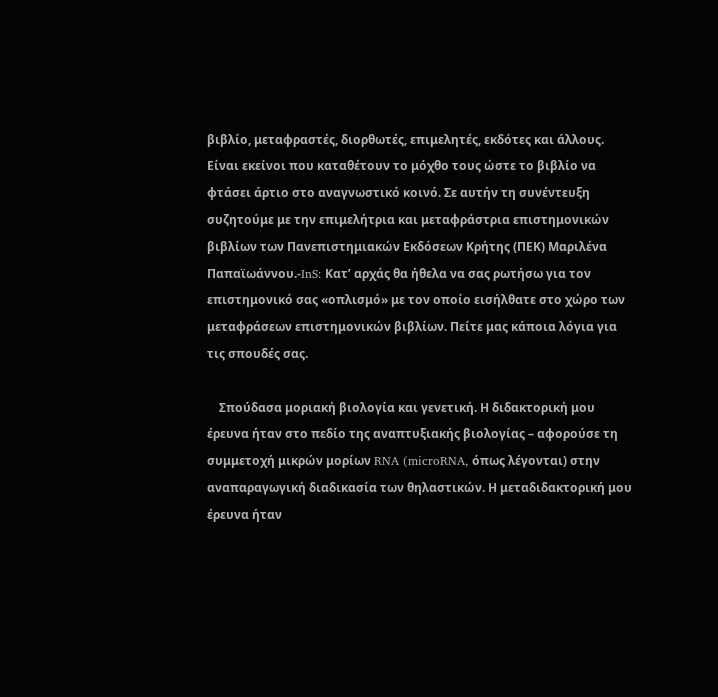βιβλίο, μεταφραστές, διορθωτές, επιμελητές, εκδότες και άλλους. Είναι εκείνοι που καταθέτουν το μόχθο τους ώστε το βιβλίο να φτάσει άρτιο στο αναγνωστικό κοινό. Σε αυτήν τη συνέντευξη συζητούμε με την επιμελήτρια και μεταφράστρια επιστημονικών βιβλίων των Πανεπιστημιακών Εκδόσεων Κρήτης (ΠΕΚ) Μαριλένα Παπαϊωάννου.-InS: Κατ’ αρχάς θα ήθελα να σας ρωτήσω για τον επιστημονικό σας «οπλισμό» με τον οποίο εισήλθατε στο χώρο των μεταφράσεων επιστημονικών βιβλίων. Πείτε μας κάποια λόγια για τις σπουδές σας.

    Σπούδασα μοριακή βιολογία και γενετική. Η διδακτορική μου έρευνα ήταν στο πεδίο της αναπτυξιακής βιολογίας – αφορούσε τη συμμετοχή μικρών μορίων RNA (microRNA, όπως λέγονται) στην αναπαραγωγική διαδικασία των θηλαστικών. Η μεταδιδακτορική μου έρευνα ήταν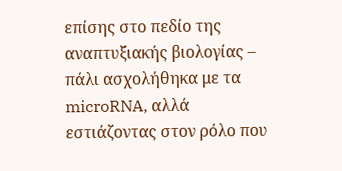επίσης στο πεδίο της αναπτυξιακής βιολογίας – πάλι ασχολήθηκα με τα microRNA, αλλά εστιάζοντας στον ρόλο που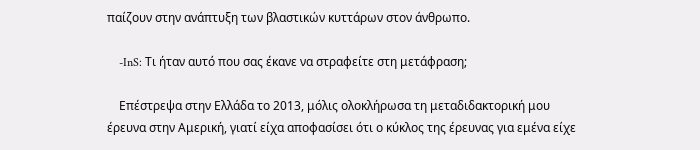παίζουν στην ανάπτυξη των βλαστικών κυττάρων στον άνθρωπο.

    -InS: Τι ήταν αυτό που σας έκανε να στραφείτε στη μετάφραση;

    Επέστρεψα στην Ελλάδα το 2013, μόλις ολοκλήρωσα τη μεταδιδακτορική μου έρευνα στην Αμερική, γιατί είχα αποφασίσει ότι ο κύκλος της έρευνας για εμένα είχε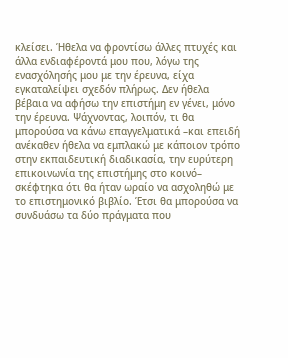κλείσει. Ήθελα να φροντίσω άλλες πτυχές και άλλα ενδιαφέροντά μου που, λόγω της ενασχόλησής μου με την έρευνα, είχα εγκαταλείψει σχεδόν πλήρως. Δεν ήθελα βέβαια να αφήσω την επιστήμη εν γένει, μόνο την έρευνα. Ψάχνοντας, λοιπόν, τι θα μπορούσα να κάνω επαγγελματικά –και επειδή ανέκαθεν ήθελα να εμπλακώ με κάποιον τρόπο στην εκπαιδευτική διαδικασία, την ευρύτερη επικοινωνία της επιστήμης στο κοινό– σκέφτηκα ότι θα ήταν ωραίο να ασχοληθώ με το επιστημονικό βιβλίο. Έτσι θα μπορούσα να συνδυάσω τα δύο πράγματα που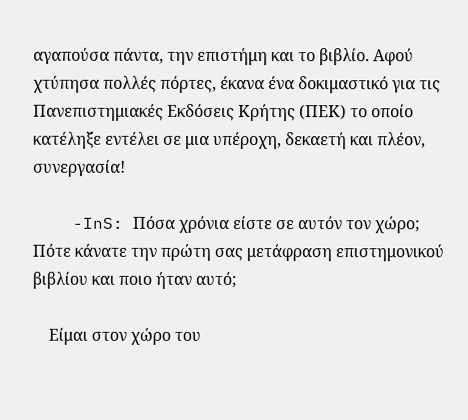αγαπούσα πάντα, την επιστήμη και το βιβλίο. Αφού χτύπησα πολλές πόρτες, έκανα ένα δοκιμαστικό για τις Πανεπιστημιακές Εκδόσεις Κρήτης (ΠΕΚ) το οποίο κατέληξε εντέλει σε μια υπέροχη, δεκαετή και πλέον, συνεργασία!

    -InS: Πόσα χρόνια είστε σε αυτόν τον χώρο; Πότε κάνατε την πρώτη σας μετάφραση επιστημονικού βιβλίου και ποιο ήταν αυτό;

    Είμαι στον χώρο του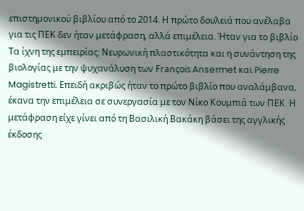επιστημονικού βιβλίου από το 2014. Η πρώτο δουλειά που ανέλαβα για τις ΠΕΚ δεν ήταν μετάφραση, αλλά επιμέλεια. Ήταν για το βιβλίο Τα ίχνη της εμπειρίας: Νευρωνική πλαστικότητα και η συνάντηση της βιολογίας με την ψυχανάλυση των François Ansermet και Pierre Magistretti. Επειδή ακριβώς ήταν το πρώτο βιβλίο που αναλάμβανα, έκανα την επιμέλεια σε συνεργασία με τον Νίκο Κουμπιά των ΠΕΚ. Η μετάφραση είχε γίνει από τη Βασιλική Βακάκη βάσει της αγγλικής έκδοσης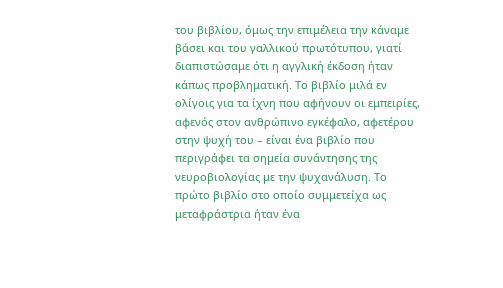του βιβλίου, όμως την επιμέλεια την κάναμε βάσει και του γαλλικού πρωτότυπου, γιατί διαπιστώσαμε ότι η αγγλική έκδοση ήταν κάπως προβληματική. Το βιβλίο μιλά εν ολίγοις για τα ίχνη που αφήνουν οι εμπειρίες, αφενός στον ανθρώπινο εγκέφαλο, αφετέρου στην ψυχή του – είναι ένα βιβλίο που περιγράφει τα σημεία συνάντησης της νευροβιολογίας με την ψυχανάλυση. Το πρώτο βιβλίο στο οποίο συμμετείχα ως μεταφράστρια ήταν ένα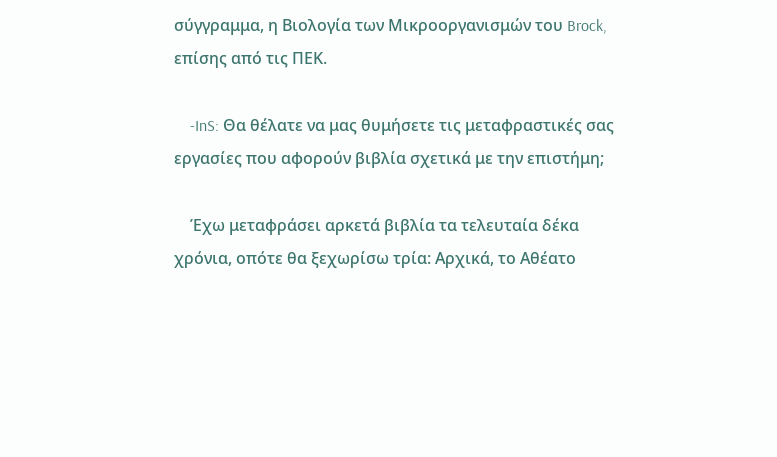σύγγραμμα, η Βιολογία των Μικροοργανισμών του Brock, επίσης από τις ΠΕΚ.

    -InS: Θα θέλατε να μας θυμήσετε τις μεταφραστικές σας εργασίες που αφορούν βιβλία σχετικά με την επιστήμη;

    Έχω μεταφράσει αρκετά βιβλία τα τελευταία δέκα χρόνια, οπότε θα ξεχωρίσω τρία: Αρχικά, το Αθέατο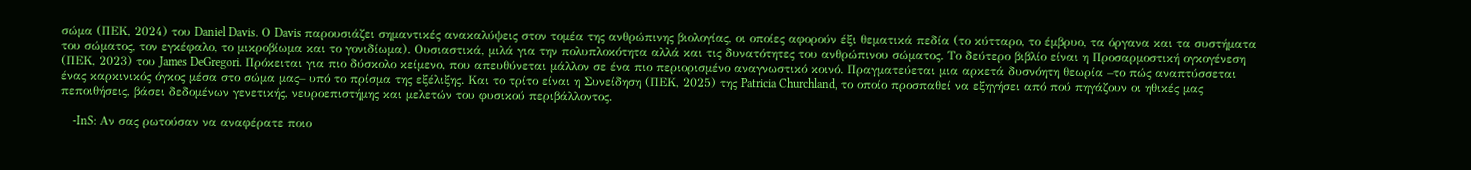σώμα (ΠΕΚ, 2024) του Daniel Davis. Ο Davis παρουσιάζει σημαντικές ανακαλύψεις στον τομέα της ανθρώπινης βιολογίας, οι οποίες αφορούν έξι θεματικά πεδία (το κύτταρο, το έμβρυο, τα όργανα και τα συστήματα του σώματος, τον εγκέφαλο, το μικροβίωμα και το γονιδίωμα). Ουσιαστικά, μιλά για την πολυπλοκότητα αλλά και τις δυνατότητες του ανθρώπινου σώματος. Το δεύτερο βιβλίο είναι η Προσαρμοστική ογκογένεση (ΠΕΚ, 2023) του James DeGregori. Πρόκειται για πιο δύσκολο κείμενο, που απευθύνεται μάλλον σε ένα πιο περιορισμένο αναγνωστικό κοινό. Πραγματεύεται μια αρκετά δυσνόητη θεωρία –το πώς αναπτύσσεται ένας καρκινικός όγκος μέσα στο σώμα μας– υπό το πρίσμα της εξέλιξης. Και το τρίτο είναι η Συνείδηση (ΠΕΚ, 2025) της Patricia Churchland, το οποίο προσπαθεί να εξηγήσει από πού πηγάζουν οι ηθικές μας πεποιθήσεις, βάσει δεδομένων γενετικής, νευροεπιστήμης και μελετών του φυσικού περιβάλλοντος.

    -InS: Αν σας ρωτούσαν να αναφέρατε ποιο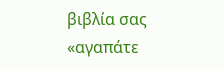βιβλία σας «αγαπάτε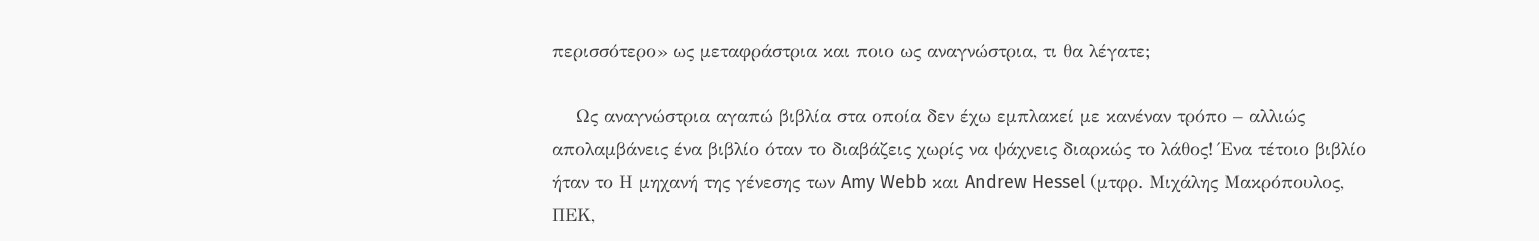περισσότερο» ως μεταφράστρια και ποιο ως αναγνώστρια, τι θα λέγατε;

    Ως αναγνώστρια αγαπώ βιβλία στα οποία δεν έχω εμπλακεί με κανέναν τρόπο – αλλιώς απολαμβάνεις ένα βιβλίο όταν το διαβάζεις χωρίς να ψάχνεις διαρκώς το λάθος! Ένα τέτοιο βιβλίο ήταν το Η μηχανή της γένεσης των Amy Webb και Andrew Hessel (μτφρ. Μιχάλης Μακρόπουλος, ΠΕΚ,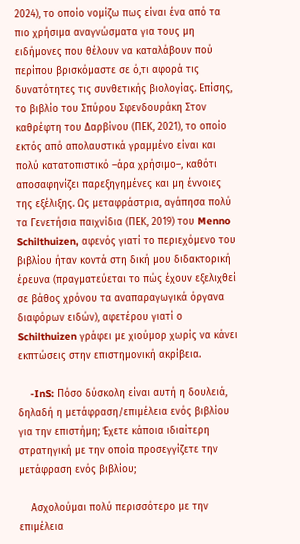2024), το οποίο νομίζω πως είναι ένα από τα πιο χρήσιμα αναγνώσματα για τους μη ειδήμονες που θέλουν να καταλάβουν πού περίπου βρισκόμαστε σε ό,τι αφορά τις δυνατότητες τις συνθετικής βιολογίας. Επίσης, το βιβλίο του Σπύρου Σφενδουράκη Στον καθρέφτη του Δαρβίνου (ΠΕΚ, 2021), το οποίο εκτός από απολαυστικά γραμμένο είναι και πολύ κατατοπιστικό –άρα χρήσιμο–, καθότι αποσαφηνίζει παρεξηγημένες και μη έννοιες της εξέλιξης. Ως μεταφράστρια, αγάπησα πολύ τα Γενετήσια παιχνίδια (ΠΕΚ, 2019) του Menno Schilthuizen, αφενός γιατί το περιεχόμενο του βιβλίου ήταν κοντά στη δική μου διδακτορική έρευνα (πραγματεύεται το πώς έχουν εξελιχθεί σε βάθος χρόνου τα αναπαραγωγικά όργανα διαφόρων ειδών), αφετέρου γιατί ο Schilthuizen γράφει με χιούμορ χωρίς να κάνει εκπτώσεις στην επιστημονική ακρίβεια.

    -InS: Πόσο δύσκολη είναι αυτή η δουλειά, δηλαδή η μετάφραση/επιμέλεια ενός βιβλίου για την επιστήμη; Έχετε κάποια ιδιαίτερη στρατηγική με την οποία προσεγγίζετε την μετάφραση ενός βιβλίου;

    Ασχολούμαι πολύ περισσότερο με την επιμέλεια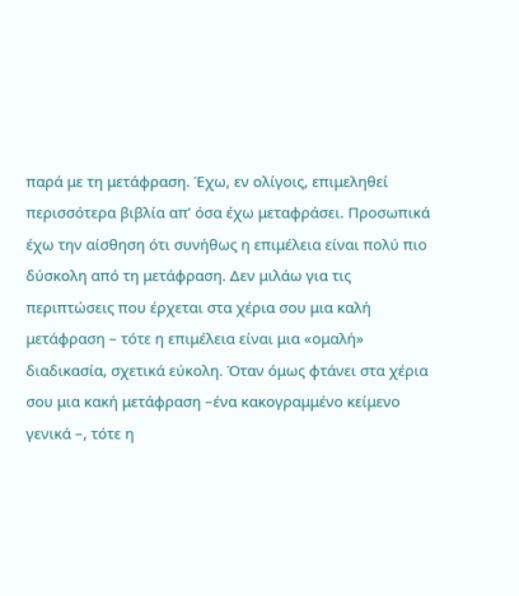παρά με τη μετάφραση. Έχω, εν ολίγοις, επιμεληθεί περισσότερα βιβλία απ’ όσα έχω μεταφράσει. Προσωπικά έχω την αίσθηση ότι συνήθως η επιμέλεια είναι πολύ πιο δύσκολη από τη μετάφραση. Δεν μιλάω για τις περιπτώσεις που έρχεται στα χέρια σου μια καλή μετάφραση – τότε η επιμέλεια είναι μια «ομαλή» διαδικασία, σχετικά εύκολη. Όταν όμως φτάνει στα χέρια σου μια κακή μετάφραση –ένα κακογραμμένο κείμενο γενικά –, τότε η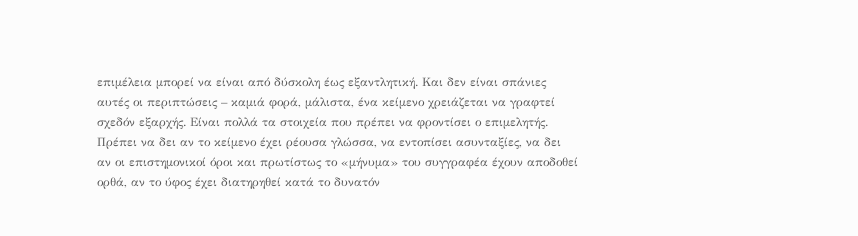επιμέλεια μπορεί να είναι από δύσκολη έως εξαντλητική. Και δεν είναι σπάνιες αυτές οι περιπτώσεις – καμιά φορά, μάλιστα, ένα κείμενο χρειάζεται να γραφτεί σχεδόν εξαρχής. Είναι πολλά τα στοιχεία που πρέπει να φροντίσει ο επιμελητής. Πρέπει να δει αν το κείμενο έχει ρέουσα γλώσσα, να εντοπίσει ασυνταξίες, να δει αν οι επιστημονικοί όροι και πρωτίστως το «μήνυμα» του συγγραφέα έχουν αποδοθεί ορθά, αν το ύφος έχει διατηρηθεί κατά το δυνατόν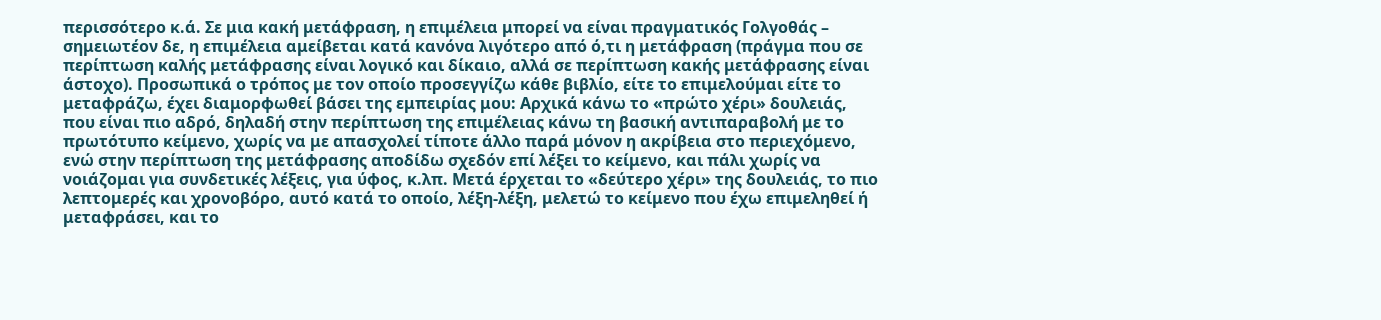περισσότερο κ.ά. Σε μια κακή μετάφραση, η επιμέλεια μπορεί να είναι πραγματικός Γολγοθάς – σημειωτέον δε, η επιμέλεια αμείβεται κατά κανόνα λιγότερο από ό,τι η μετάφραση (πράγμα που σε περίπτωση καλής μετάφρασης είναι λογικό και δίκαιο, αλλά σε περίπτωση κακής μετάφρασης είναι άστοχο). Προσωπικά ο τρόπος με τον οποίο προσεγγίζω κάθε βιβλίο, είτε το επιμελούμαι είτε το μεταφράζω, έχει διαμορφωθεί βάσει της εμπειρίας μου: Αρχικά κάνω το «πρώτο χέρι» δουλειάς, που είναι πιο αδρό, δηλαδή στην περίπτωση της επιμέλειας κάνω τη βασική αντιπαραβολή με το πρωτότυπο κείμενο, χωρίς να με απασχολεί τίποτε άλλο παρά μόνον η ακρίβεια στο περιεχόμενο, ενώ στην περίπτωση της μετάφρασης αποδίδω σχεδόν επί λέξει το κείμενο, και πάλι χωρίς να νοιάζομαι για συνδετικές λέξεις, για ύφος, κ.λπ. Μετά έρχεται το «δεύτερο χέρι» της δουλειάς, το πιο λεπτομερές και χρονοβόρο, αυτό κατά το οποίο, λέξη-λέξη, μελετώ το κείμενο που έχω επιμεληθεί ή μεταφράσει, και το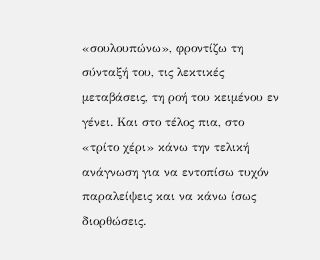«σουλουπώνω», φροντίζω τη σύνταξή του, τις λεκτικές μεταβάσεις, τη ροή του κειμένου εν γένει. Και στο τέλος πια, στο «τρίτο χέρι» κάνω την τελική ανάγνωση για να εντοπίσω τυχόν παραλείψεις και να κάνω ίσως διορθώσεις.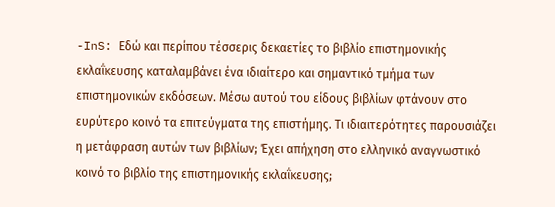-InS: Εδώ και περίπου τέσσερις δεκαετίες το βιβλίο επιστημονικής εκλαΐκευσης καταλαμβάνει ένα ιδιαίτερο και σημαντικό τμήμα των επιστημονικών εκδόσεων. Μέσω αυτού του είδους βιβλίων φτάνουν στο ευρύτερο κοινό τα επιτεύγματα της επιστήμης. Τι ιδιαιτερότητες παρουσιάζει η μετάφραση αυτών των βιβλίων; Έχει απήχηση στο ελληνικό αναγνωστικό κοινό το βιβλίο της επιστημονικής εκλαΐκευσης;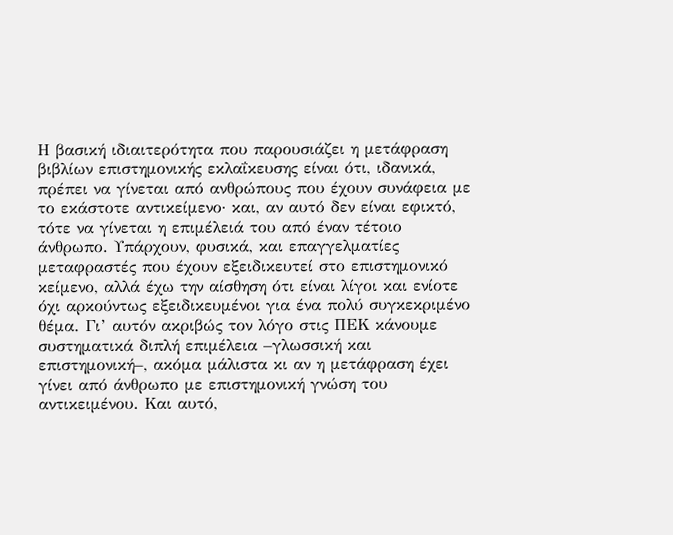Η βασική ιδιαιτερότητα που παρουσιάζει η μετάφραση βιβλίων επιστημονικής εκλαΐκευσης είναι ότι, ιδανικά, πρέπει να γίνεται από ανθρώπους που έχουν συνάφεια με το εκάστοτε αντικείμενο· και, αν αυτό δεν είναι εφικτό, τότε να γίνεται η επιμέλειά του από έναν τέτοιο άνθρωπο. Υπάρχουν, φυσικά, και επαγγελματίες μεταφραστές που έχουν εξειδικευτεί στο επιστημονικό κείμενο, αλλά έχω την αίσθηση ότι είναι λίγοι και ενίοτε όχι αρκούντως εξειδικευμένοι για ένα πολύ συγκεκριμένο θέμα. Γι’ αυτόν ακριβώς τον λόγο στις ΠΕΚ κάνουμε συστηματικά διπλή επιμέλεια –γλωσσική και επιστημονική–, ακόμα μάλιστα κι αν η μετάφραση έχει γίνει από άνθρωπο με επιστημονική γνώση του αντικειμένου. Και αυτό,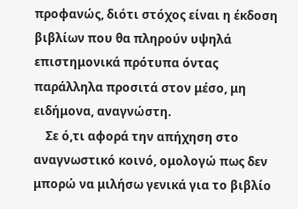προφανώς, διότι στόχος είναι η έκδοση βιβλίων που θα πληρούν υψηλά επιστημονικά πρότυπα όντας παράλληλα προσιτά στον μέσο, μη ειδήμονα, αναγνώστη.
    Σε ό,τι αφορά την απήχηση στο αναγνωστικό κοινό, ομολογώ πως δεν μπορώ να μιλήσω γενικά για το βιβλίο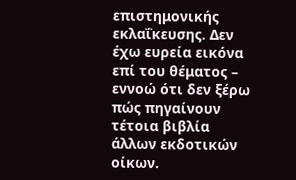επιστημονικής εκλαΐκευσης. Δεν έχω ευρεία εικόνα επί του θέματος – εννοώ ότι δεν ξέρω πώς πηγαίνουν τέτοια βιβλία άλλων εκδοτικών οίκων.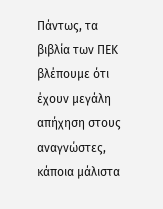Πάντως, τα βιβλία των ΠΕΚ βλέπουμε ότι έχουν μεγάλη απήχηση στους αναγνώστες, κάποια μάλιστα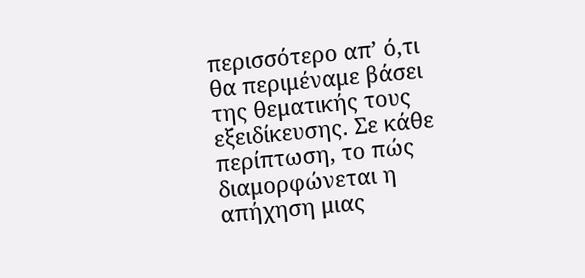περισσότερο απ’ ό,τι θα περιμέναμε βάσει της θεματικής τους εξειδίκευσης. Σε κάθε περίπτωση, το πώς διαμορφώνεται η απήχηση μιας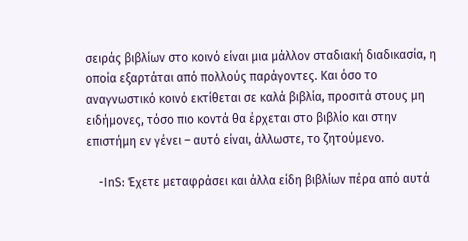σειράς βιβλίων στο κοινό είναι μια μάλλον σταδιακή διαδικασία, η οποία εξαρτάται από πολλούς παράγοντες. Και όσο το αναγνωστικό κοινό εκτίθεται σε καλά βιβλία, προσιτά στους μη ειδήμονες, τόσο πιο κοντά θα έρχεται στο βιβλίο και στην επιστήμη εν γένει – αυτό είναι, άλλωστε, το ζητούμενο.

    -InS: Έχετε μεταφράσει και άλλα είδη βιβλίων πέρα από αυτά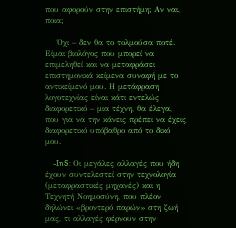που αφορούν στην επιστήμη; Αν ναι, ποια;

    Όχι – δεν θα το τολμούσα ποτέ. Είμαι βιολόγος που μπορεί να επιμεληθεί και να μεταφράσει επιστημονικά κείμενα συναφή με το αντικείμενό μου. Η μετάφραση λογοτεχνίας είναι κάτι εντελώς διαφορετικό – μια τέχνη, θα έλεγα, που για να την κάνεις πρέπει να έχεις διαφορετικό υπόβαθρο από το δικό μου.

    -InS: Οι μεγάλες αλλαγές που ήδη έχουν συντελεστεί στην τεχνολογία (μεταφραστικές μηχανές) και η Τεχνητή Νοημοσύνη, που πλέον δηλώνει «βροντερό παρών» στη ζωή μας, τι αλλαγές φέρνουν στην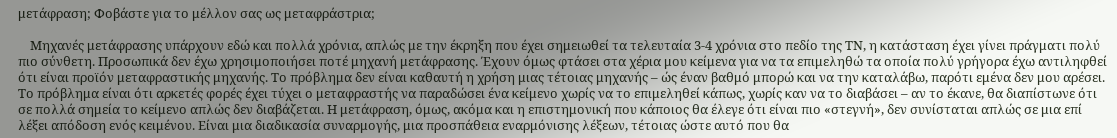μετάφραση; Φοβάστε για το μέλλον σας ως μεταφράστρια;

    Μηχανές μετάφρασης υπάρχουν εδώ και πολλά χρόνια, απλώς με την έκρηξη που έχει σημειωθεί τα τελευταία 3-4 χρόνια στο πεδίο της ΤΝ, η κατάσταση έχει γίνει πράγματι πολύ πιο σύνθετη. Προσωπικά δεν έχω χρησιμοποιήσει ποτέ μηχανή μετάφρασης. Έχουν όμως φτάσει στα χέρια μου κείμενα για να τα επιμεληθώ τα οποία πολύ γρήγορα έχω αντιληφθεί ότι είναι προϊόν μεταφραστικής μηχανής. Το πρόβλημα δεν είναι καθαυτή η χρήση μιας τέτοιας μηχανής – ώς έναν βαθμό μπορώ και να την καταλάβω, παρότι εμένα δεν μου αρέσει. Το πρόβλημα είναι ότι αρκετές φορές έχει τύχει ο μεταφραστής να παραδώσει ένα κείμενο χωρίς να το επιμεληθεί κάπως, χωρίς καν να το διαβάσει – αν το έκανε, θα διαπίστωνε ότι σε πολλά σημεία το κείμενο απλώς δεν διαβάζεται. Η μετάφραση, όμως, ακόμα και η επιστημονική που κάποιος θα έλεγε ότι είναι πιο «στεγνή», δεν συνίσταται απλώς σε μια επί λέξει απόδοση ενός κειμένου. Είναι μια διαδικασία συναρμογής, μια προσπάθεια εναρμόνισης λέξεων, τέτοιας ώστε αυτό που θα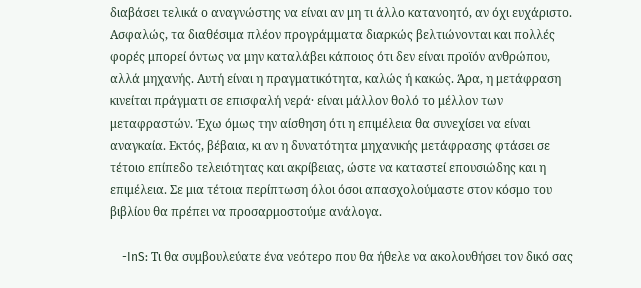διαβάσει τελικά ο αναγνώστης να είναι αν μη τι άλλο κατανοητό, αν όχι ευχάριστο. Ασφαλώς, τα διαθέσιμα πλέον προγράμματα διαρκώς βελτιώνονται και πολλές φορές μπορεί όντως να μην καταλάβει κάποιος ότι δεν είναι προϊόν ανθρώπου, αλλά μηχανής. Αυτή είναι η πραγματικότητα, καλώς ή κακώς. Άρα, η μετάφραση κινείται πράγματι σε επισφαλή νερά· είναι μάλλον θολό το μέλλον των μεταφραστών. Έχω όμως την αίσθηση ότι η επιμέλεια θα συνεχίσει να είναι αναγκαία. Εκτός, βέβαια, κι αν η δυνατότητα μηχανικής μετάφρασης φτάσει σε τέτοιο επίπεδο τελειότητας και ακρίβειας, ώστε να καταστεί επουσιώδης και η επιμέλεια. Σε μια τέτοια περίπτωση όλοι όσοι απασχολούμαστε στον κόσμο του βιβλίου θα πρέπει να προσαρμοστούμε ανάλογα.

    -InS: Τι θα συμβουλεύατε ένα νεότερο που θα ήθελε να ακολουθήσει τον δικό σας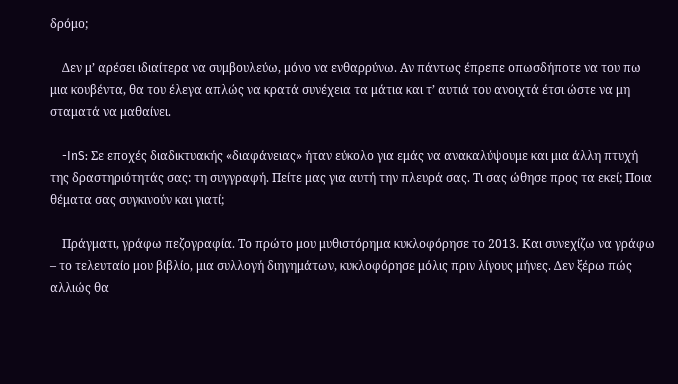δρόμο;

    Δεν μ’ αρέσει ιδιαίτερα να συμβουλεύω, μόνο να ενθαρρύνω. Αν πάντως έπρεπε οπωσδήποτε να του πω μια κουβέντα, θα του έλεγα απλώς να κρατά συνέχεια τα μάτια και τ’ αυτιά του ανοιχτά έτσι ώστε να μη σταματά να μαθαίνει.

    -InS: Σε εποχές διαδικτυακής «διαφάνειας» ήταν εύκολο για εμάς να ανακαλύψουμε και μια άλλη πτυχή της δραστηριότητάς σας: τη συγγραφή. Πείτε μας για αυτή την πλευρά σας. Τι σας ώθησε προς τα εκεί; Ποια θέματα σας συγκινούν και γιατί;

    Πράγματι, γράφω πεζογραφία. Το πρώτο μου μυθιστόρημα κυκλοφόρησε το 2013. Και συνεχίζω να γράφω – το τελευταίο μου βιβλίο, μια συλλογή διηγημάτων, κυκλοφόρησε μόλις πριν λίγους μήνες. Δεν ξέρω πώς αλλιώς θα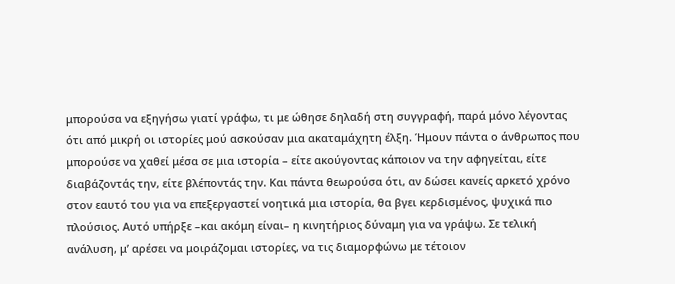μπορούσα να εξηγήσω γιατί γράφω, τι με ώθησε δηλαδή στη συγγραφή, παρά μόνο λέγοντας ότι από μικρή οι ιστορίες μού ασκούσαν μια ακαταμάχητη έλξη. Ήμουν πάντα ο άνθρωπος που μπορούσε να χαθεί μέσα σε μια ιστορία – είτε ακούγοντας κάποιον να την αφηγείται, είτε διαβάζοντάς την, είτε βλέποντάς την. Και πάντα θεωρούσα ότι, αν δώσει κανείς αρκετό χρόνο στον εαυτό του για να επεξεργαστεί νοητικά μια ιστορία, θα βγει κερδισμένος, ψυχικά πιο πλούσιος. Αυτό υπήρξε –και ακόμη είναι– η κινητήριος δύναμη για να γράψω. Σε τελική ανάλυση, μ’ αρέσει να μοιράζομαι ιστορίες, να τις διαμορφώνω με τέτοιον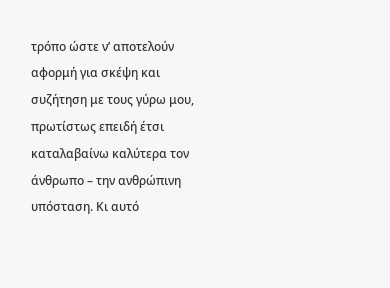τρόπο ώστε ν’ αποτελούν αφορμή για σκέψη και συζήτηση με τους γύρω μου, πρωτίστως επειδή έτσι καταλαβαίνω καλύτερα τον άνθρωπο – την ανθρώπινη υπόσταση. Κι αυτό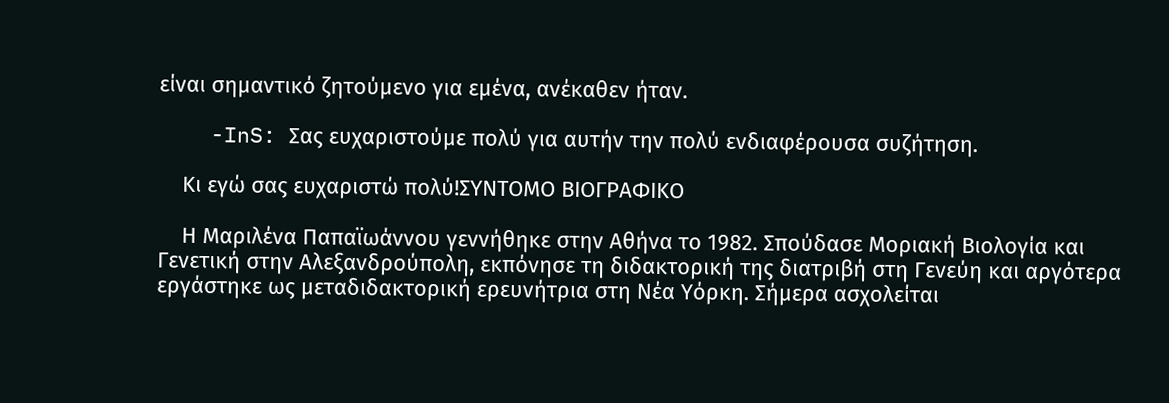είναι σημαντικό ζητούμενο για εμένα, ανέκαθεν ήταν.

    -InS: Σας ευχαριστούμε πολύ για αυτήν την πολύ ενδιαφέρουσα συζήτηση.

    Κι εγώ σας ευχαριστώ πολύ!ΣΥΝΤΟΜΟ ΒΙΟΓΡΑΦΙΚΟ

    Η Μαριλένα Παπαϊωάννου γεννήθηκε στην Αθήνα το 1982. Σπούδασε Μοριακή Βιολογία και Γενετική στην Αλεξανδρούπολη, εκπόνησε τη διδακτορική της διατριβή στη Γενεύη και αργότερα εργάστηκε ως μεταδιδακτορική ερευνήτρια στη Νέα Υόρκη. Σήμερα ασχολείται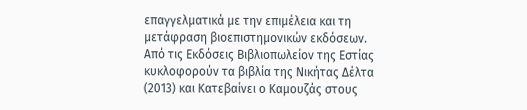επαγγελματικά με την επιμέλεια και τη μετάφραση βιοεπιστημονικών εκδόσεων. Από τις Εκδόσεις Βιβλιοπωλείον της Εστίας κυκλοφορούν τα βιβλία της Νικήτας Δέλτα (2013) και Κατεβαίνει ο Καμουζάς στους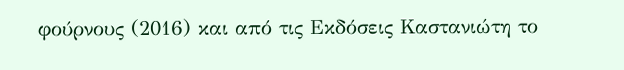φούρνους (2016) και από τις Εκδόσεις Καστανιώτη το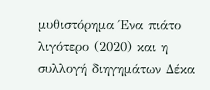μυθιστόρημα Ένα πιάτο λιγότερο (2020) και η συλλογή διηγημάτων Δέκα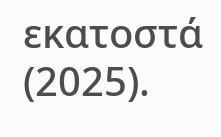εκατοστά (2025).